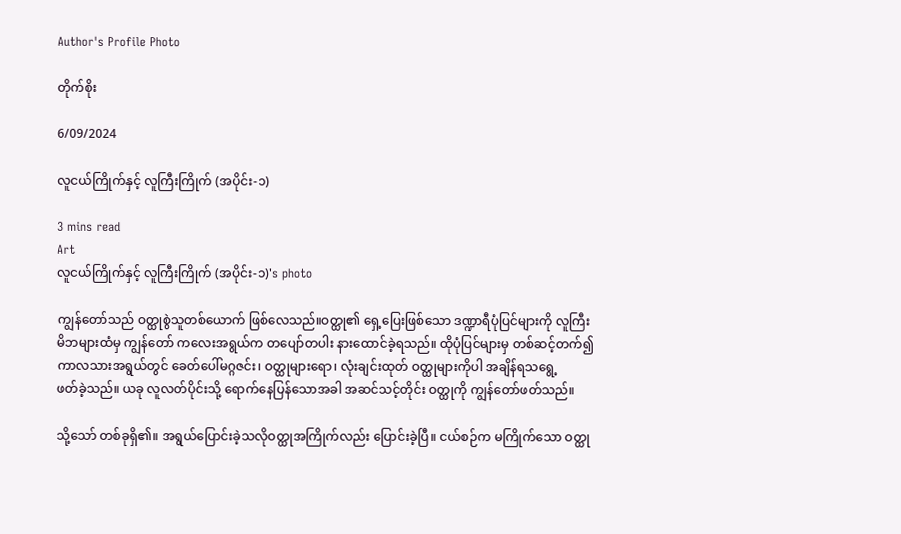Author's Profile Photo

တိုက်စိုး

6/09/2024

လူငယ်ကြိုက်နှင့် လူကြီးကြိုက် (အပိုင်း-၁)

3 mins read
Art
လူငယ်ကြိုက်နှင့် လူကြီးကြိုက် (အပိုင်း-၁)'s photo

ကျွန်တော်သည် ဝတ္ထုစွဲသူတစ်ယောက် ဖြစ်လေသည်။ဝတ္ထု၏ ရှေ့ပြေးဖြစ်သော ဒဏ္ဍာရီပုံပြင်များကို လူကြီးမိဘများထံမှ ကျွန်တော် ကလေးအရွယ်က တပျော်တပါး နားထောင်ခဲ့ရသည်။ ထိုပုံပြင်များမှ တစ်ဆင့်တက်၍ ကာလသားအရွယ်တွင် ခေတ်ပေါ်မဂ္ဂဇင်း၊ ဝတ္ထုများရော၊ လုံးချင်းထုတ် ဝတ္ထုများကိုပါ အချိန်ရသရွေ့
ဖတ်ခဲ့သည်။ ယခု လူလတ်ပိုင်းသို့ ရောက်နေပြန်သောအခါ အဆင်သင့်တိုင်း ဝတ္ထုကို ကျွန်တော်ဖတ်သည်။

သို့သော် တစ်ခုရှိ၏။ အရွယ်ပြောင်းခဲ့သလိုဝတ္ထုအကြိုက်လည်း ပြောင်းခဲ့ပြီ။ ငယ်စဉ်က မကြိုက်သော ဝတ္ထု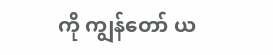ကို ကျွန်တော် ယ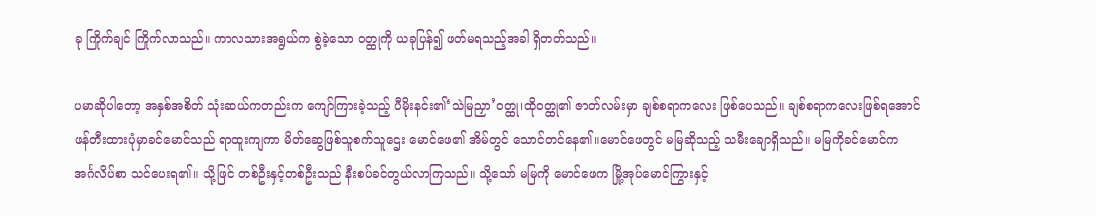ခု ကြိုက်ချင် ကြိုက်လာသည်။ ကာလသားအရွယ်က စွဲခဲ့သော ဝတ္ထုကို ယခုပြန်၍ ဖတ်မရသည့်အခါ ရှိတတ်သည်။

ပမာဆိုပါတော့ အနှစ်အစိတ် သုံးဆယ်ကတည်းက ကျော်ကြားခဲ့သည့် ပီမိုးနင်း၏‘သဲမြညှာ’ဝတ္ထု၊ထိုဝတ္ထု၏ ဇာတ်လမ်းမှာ ချစ်စရာကလေး ဖြစ်ပေသည်။ ချစ်စရာကလေးဖြစ်ရအောင် ဖန်တီးထားပုံမှာခင်မောင်သည် ရာထူးကျကာ မိတ်ဆွေဖြစ်သူစက်သူဌေး မောင်ဖေ၏ အိမ်တွင် သောင်တင်နေ၏။မောင်ဖေတွင် မမြဆိုသည့် သမီးချောရှိသည်။ မမြကိုခင်မောင်က အင်္ဂလိပ်စာ သင်ပေးရ၏။ သို့ဖြင် တစ်ဦးနှင့်တစ်ဦးသည် နီးစပ်ခင်တွယ်လာကြသည်။ သို့သော် မမြကို မောင်ဖေက မြို့အုပ်မောင်ကြွားနှင့်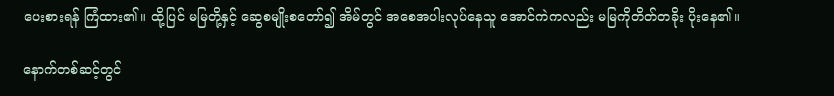ပေးစားရန် ကြံထား၏။ ထို့ပြင် မမြတို့နှင့် ဆွေစမျိုးစတော်၍ အိမ်တွင် အစေအပါးလုပ်နေသူ အောင်ကဲကလည်း မမြကိုတိတ်တခိုး ပိုးနေ၏။

နောက်တစ်ဆင့်တွင်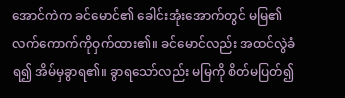အောင်ကဲက ခင်မောင်၏ ခေါင်းအုံးအောက်တွင် မမြ၏ လက်ကောက်ကိုဝှက်ထား၏။ ခင်မောင်လည်း အထင်လွဲခံရ၍ အိမ်မှခွာရ၏။ ခွာရသော်လည်း မမြကို စိတ်မပြတ်၍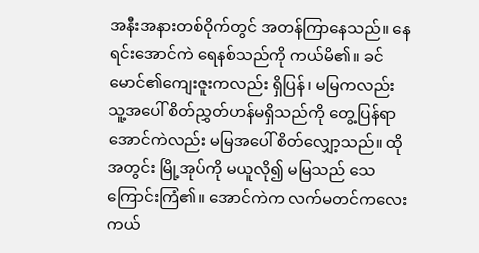အနီးအနားတစ်ဝိုက်တွင် အတန်ကြာနေသည်။ နေရင်းအောင်ကဲ ရေနစ်သည်ကို ကယ်မိ၏။ ခင်မောင်၏ကျေးဇူးကလည်း ရှိပြန်၊ မမြကလည်း သူ့အပေါ် စိတ်ညွှတ်ဟန်မရှိသည်ကို တွေ့ပြန်ရာ အောင်ကဲလည်း မမြအပေါ် စိတ်လျှော့သည်။ ထိုအတွင်း မြို့အုပ်ကို မယူလို၍ မမြသည် သေကြောင်းကြံ၏။ အောင်ကဲက လက်မတင်ကလေး ကယ်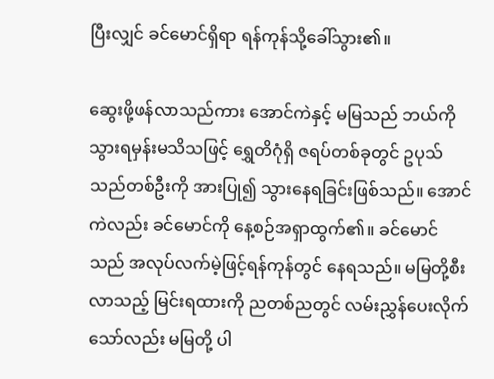ပြီးလျှင် ခင်မောင်ရှိရာ ရန်ကုန်သို့ခေါ်သွား၏။

ဆွေးဖို့ဖန်လာသည်ကား အောင်ကဲနှင့် မမြသည် ဘယ်ကိုသွားရမှန်းမသိသဖြင့် ရွှေတိဂုံရှိ ဇရပ်တစ်ခုတွင် ဥပုသ်သည်တစ်ဦးကို အားပြု၍ သွားနေရခြင်းဖြစ်သည်။ အောင်ကဲလည်း ခင်မောင်ကို နေ့စဉ်အရှာထွက်၏။ ခင်မောင်သည် အလုပ်လက်မဲ့ဖြင့်ရန်ကုန်တွင် နေရသည်။ မမြတို့စီးလာသည့် မြင်းရထားကို ညတစ်ညတွင် လမ်းညွှန်ပေးလိုက်သော်လည်း မမြတို့ ပါ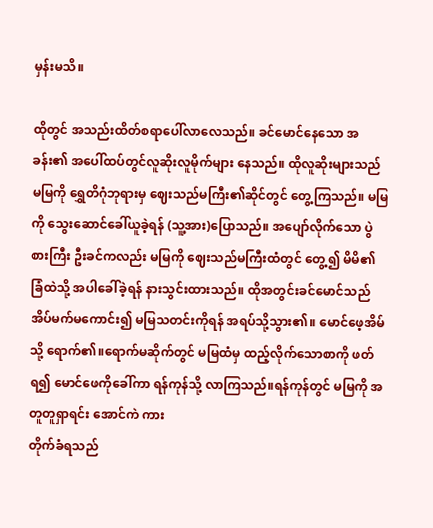မှန်းမသိ။

ထိုတွင် အသည်းထိတ်စရာပေါ်လာလေသည်။ ခင်မောင်နေသော အခန်း၏ အပေါ်ထပ်တွင်လူဆိုးလူမိုက်များ နေသည်။ ထိုလူဆိုးများသည် မမြကို ရွှေတိဂုံဘုရားမှ ဈေးသည်မကြီး၏ဆိုင်တွင် တွေ့ကြသည်။ မမြကို သွေးဆောင်ခေါ်ယူခဲ့ရန် (သူ့အား)ပြောသည်။ အပျော်လိုက်သော ပွဲစားကြီး ဦးခင်ကလည်း မမြကို ဈေးသည်မကြီးထံတွင် တွေ့၍ မိမိ၏ ခြံထဲသို့ အပါခေါ်ခဲ့ရန် နားသွင်းထားသည်။ ထိုအတွင်းခင်မောင်သည် အိပ်မက်မကောင်း၍ မမြသတင်းကိုရန် အရပ်သို့သွား၏။ မောင်ဖေ့အိမ်သို့ ရောက်၏။ရောက်မဆိုက်တွင် မမြထံမှ ထည့်လိုက်သောစာကို ဖတ်ရ၍ မောင်ဖေကိုခေါ်ကာ ရန်ကုန်သို့ လာကြသည်။ရန်ကုန်တွင် မမြကို အတူတူရှာရင်း အောင်ကဲ ကား
တိုက်ခံရသည်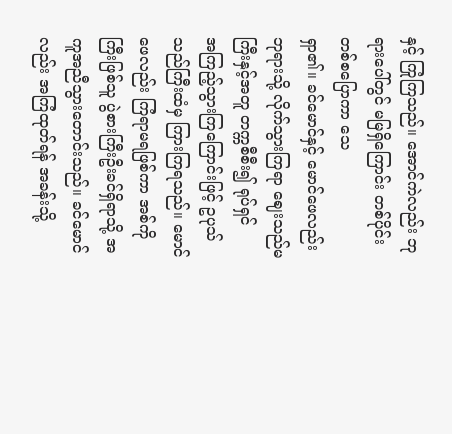နှင့် ကြုံကြသည်။ အောင်ကဲလည်း ဘုရားပေါ်တွင် မမြရှိကြောင်း တစ်ပိုင်းတစ်စပြောကာ သေ
ရှာ၏။ ခင်မောင်နှင့် မောင်ဖေလည်း ဘုရားသို့ လိုက်သွားကြရာ ဈေးသည်မကြီးနှင့်အတူ တက္ကစီစီး၍ ရုပ်ရှင်
အကြည့်သွားကြကြောင်းဖြင့် ဥပုသ်သည်ကြီးထံမှ ကြားကြရသည်။ မောင်ဖေလည်း ကြံရာမရဖြစ်ကာ အစ်ကို
ကြီးဖြစ်သူ ပွဲစားကြီးဦးခင်ရှိရာသို့ အကူအညီသွားတောင်းသည်။ ခင်မောင်လည်း အကြံထုတ်ရန် အခန်းသို့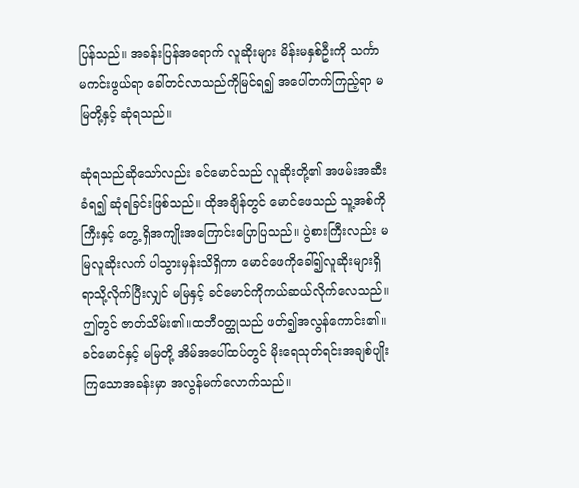ပြန်သည်။ အခန်းပြန်အရောက် လူဆိုးများ မိန်းမနှစ်ဦးကို သင်္ကာမကင်းဖွယ်ရာ ခေါ်တင်လာသည်ကိုမြင်ရ၍ အပေါ်တက်ကြည့်ရာ မမြတို့နှင့် ဆုံရသည်။

ဆုံရသည်ဆိုသော်လည်း ခင်မောင်သည် လူဆိုးတို့၏ အဖမ်းအဆီးခံရ၍ ဆုံရခြင်းဖြစ်သည်။ ထိုအချိန်တွင် မောင်ဖေသည် သူ့အစ်ကိုကြီးနှင့် တွေ့ ရှိအကျိုးအကြောင်းပြောပြသည်။ ပွဲစားကြီးလည်း မမြလူဆိုးလက် ပါသွားမှန်းသိရှိကာ မောင်ဖေကိုခေါ်၍လူဆိုးများရှိရာသို့လိုက်ပြီးလျှင် မမြနှင့် ခင်မောင်ကိုကယ်ဆယ်လိုက်လေသည်။ ဤတွင် ဇာတ်သိမ်း၏။ထဘီဝတ္ထုသည် ဖတ်၍အလွန်ကောင်း၏။ ခင်မောင်နှင့် မမြတို့ အိမ်အပေါ်ထပ်တွင် မိုးရေသုတ်ရင်းအချစ်ပျိုးကြသောအခန်းမှာ အလွန်မက်လောက်သည်။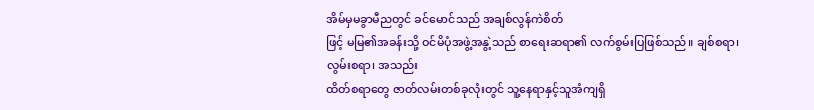အိမ်မှမခွာမီညတွင် ခင်မောင်သည် အချစ်လွန်ကဲစိတ်
ဖြင့် မမြ၏အခန်းသို့ ဝင်မိပုံအဖွဲ့အနွဲ့သည် စာရေးဆရာ၏ လက်စွမ်းပြဖြစ်သည်။ ချစ်စရာ၊ လွမ်းစရာ၊ အသည်း
ထိတ်စရာတွေ ဇာတ်လမ်းတစ်ခုလုံးတွင် သူ့နေရာနှင့်သူအံကျရှိ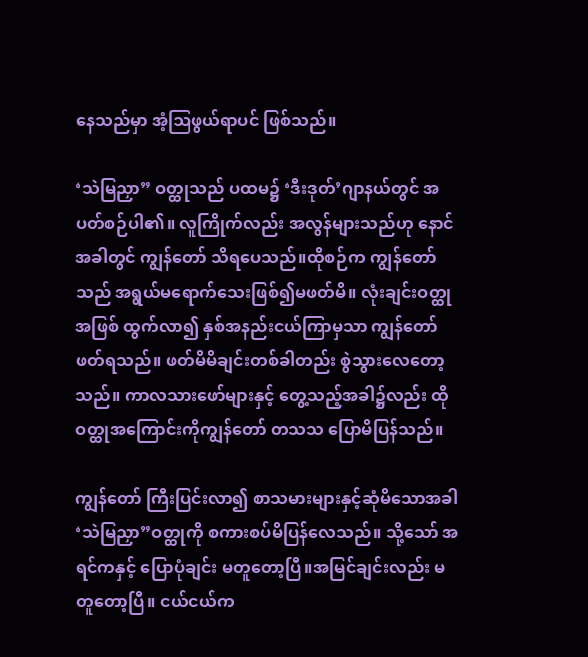နေသည်မှာ အံ့ဩဖွယ်ရာပင် ဖြစ်သည်။

‘သဲမြညှာ” ဝတ္ထုသည် ပထမ၌ ‘ဒီးဒုတ်’ဂျာနယ်တွင် အပတ်စဉ်ပါ၏။ လူကြိုက်လည်း အလွန်များသည်ဟု နောင်အခါတွင် ကျွန်တော် သိရပေသည်။ထိုစဉ်က ကျွန်တော်သည် အရွယ်မရောက်သေးဖြစ်၍မဖတ်မိ။ လုံးချင်းဝတ္ထုအဖြစ် ထွက်လာ၍ နှစ်အနည်းငယ်ကြာမှသာ ကျွန်တော် ဖတ်ရသည်။ ဖတ်မိမိချင်းတစ်ခါတည်း စွဲသွားလေတော့သည်။ ကာလသားဖော်များနှင့် တွေ့သည့်အခါ၌လည်း ထိုဝတ္ထုအကြောင်းကိုကျွန်တော် တသသ ပြောမိပြန်သည်။

ကျွန်တော် ကြီးပြင်းလာ၍ စာသမားများနှင့်ဆုံမိသောအခါ ‘သဲမြညှာ”ဝတ္ထုကို စကားစပ်မိပြန်လေသည်။ သို့သော် အရင်ကနှင့် ပြောပုံချင်း မတူတော့ပြီ။အမြင်ချင်းလည်း မတူတော့ပြီ။ ငယ်ငယ်က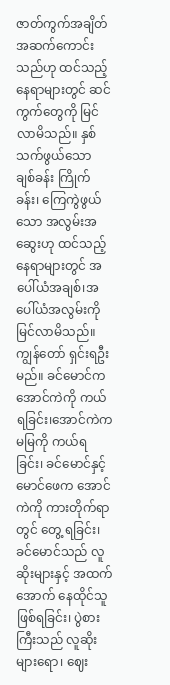ဇာတ်ကွက်အချိတ်အဆက်ကောင်းသည်ဟု ထင်သည့်နေရာများတွင် ဆင်ကွက်တွေကို မြင်လာမိသည်။ နှစ်သက်ဖွယ်သော ချစ်ခန်း ကြိုက်ခန်း၊ ကြေကွဲဖွယ်သော အလွမ်းအဆွေးဟု ထင်သည့်နေရာများတွင် အပေါ်ယံအချစ်၊အပေါ်ယံအလွမ်းကို မြင်လာမိသည်။ ကျွန်တော် ရှင်းရဦးမည်။ ခင်မောင်က အောင်ကဲကို ကယ်ရခြင်း၊အောင်ကဲက မမြကို ကယ်ရခြင်း၊ ခင်မောင်နှင့် မောင်ဖေက အောင်ကဲကို ကားတိုက်ရာတွင် တွေ့ ရခြင်း၊ ခင်မောင်သည် လူဆိုးများနှင့် အထက်အောက် နေထိုင်သူဖြစ်ရခြင်း၊ ပွဲစားကြီးသည် လူဆိုးများရော၊ ဈေး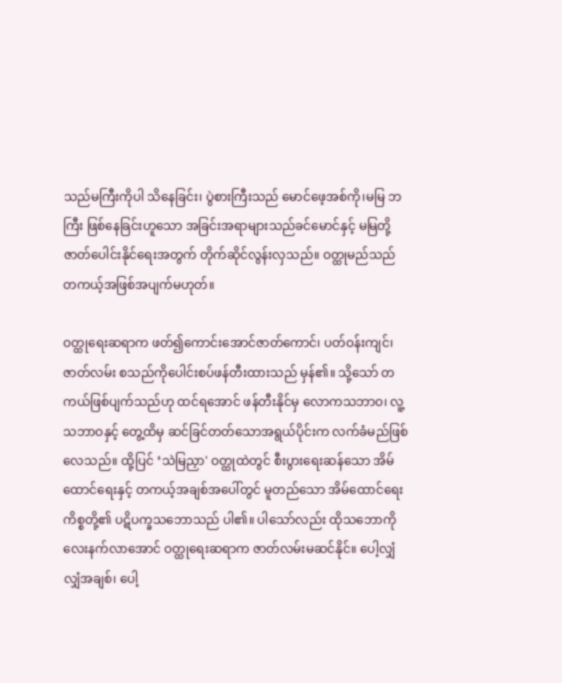သည်မကြီးကိုပါ သိနေခြင်း၊ ပွဲစားကြီးသည် မောင်ဖေ့အစ်ကို၊မမြ ဘကြီး ဖြစ်နေခြင်းဟူသော အခြင်းအရာများသည်ခင်မောင်နှင့် မမြတို့ ဇာတ်ပေါင်းနိုင်ရေးအတွက် တိုက်ဆိုင်လွန်းလှသည်။ ဝတ္ထုမည်သည် တကယ့်အဖြစ်အပျက်မဟုတ်။

ဝတ္ထုရေးဆရာက ဖတ်၍ကောင်းအောင်ဇာတ်ကောင်၊ ပတ်ဝန်းကျင်၊ ဇာတ်လမ်း စသည်ကိုပေါင်းစပ်ဖန်တီးထားသည် မှန်၏။ သို့သော် တကယ်ဖြစ်ပျက်သည်ဟု ထင်ရအောင် ဖန်တီးနိုင်မှ လောကသဘာဝ၊ လူ့သဘာဝနှင့် တွေ့ထိမှ ဆင်ခြင်တတ်သောအရွယ်ပိုင်းက လက်ခံမည်ဖြစ်လေသည်။ ထို့ပြင် ‘သဲမြညှာ' ဝတ္ထုထဲတွင် စီးပွားရေးဆန်သော အိမ်ထောင်ရေးနှင့် တကယ့်အချစ်အပေါ်တွင် မူတည်သော အိမ်ထောင်ရေးကိစ္စတို့၏ ပဋိပက္ခသဘောသည် ပါ၏။ ပါသော်လည်း ထိုသဘောကို လေးနက်လာအောင် ဝတ္ထုရေးဆရာက ဇာတ်လမ်းမဆင်နိုင်။ ပေါ့လျှံလျှံအချစ်၊ ပေါ့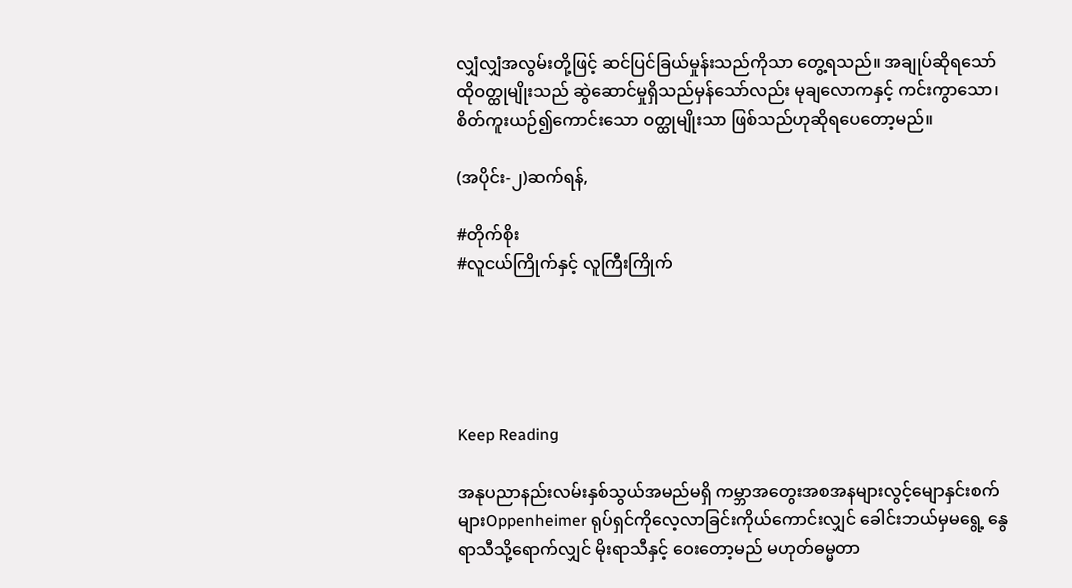လျှံလျှံအလွမ်းတို့ဖြင့် ဆင်ပြင်ခြယ်မှုန်းသည်ကိုသာ တွေ့ရသည်။ အချုပ်ဆိုရသော် ထိုဝတ္ထုမျိုးသည် ဆွဲဆောင်မှုရှိသည်မှန်သော်လည်း မုချလောကနှင့် ကင်းကွာသော၊စိတ်ကူးယဉ်၍ကောင်းသော ဝတ္ထုမျိုးသာ ဖြစ်သည်ဟုဆိုရပေတော့မည်။

(အပိုင်း-၂)ဆက်ရန်,

#တိုက်စိုး
#လူငယ်ကြိုက်နှင့် လူကြီးကြိုက်





Keep Reading

အနုပညာနည်းလမ်းနှစ်သွယ်အမည်မရှိ ကမ္ဘာအ‌တွေးအစအနများလွင့်မျောနှင်းစက်များOppenheimer ရုပ်ရှင်ကိုလေ့လာခြင်းကိုယ်ကောင်းလျှင် ခေါင်းဘယ်မှမရွေ့ နွေရာသီသို့ရောက်လျှင် မိုးရာသီနှင့် ဝေးတော့မည် မဟုတ်ဓမ္မတာ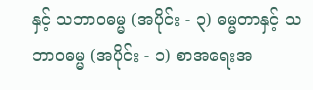နှင့် သဘာဝဓမ္မ (အပိုင်း - ၃) ဓမ္မတာနှင့် သဘာဝဓမ္မ (အပိုင်း - ၁) စာအရေးအ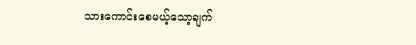သားကောင်းစေမယ့်သော့ချက်